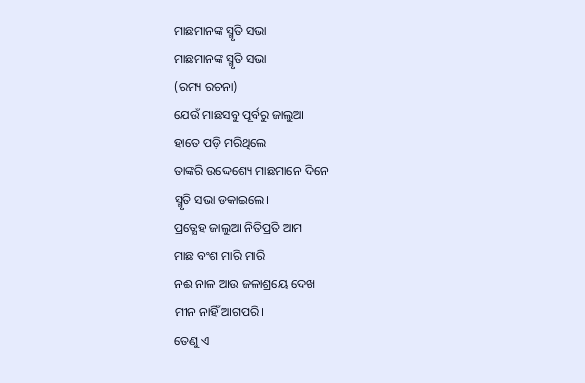ମାଛମାନଙ୍କ ସ୍ମୃତି ସଭା
ମାଛମାନଙ୍କ ସ୍ମୃତି ସଭା
(ରମ୍ୟ ରଚନା)
ଯେଉଁ ମାଛସବୁ ପୂର୍ବରୁ ଜାଲୁଆ
ହାତେ ପଡ଼ି ମରିଥିଲେ
ତାଙ୍କରି ଉଦ୍ଦେଶ୍ୟେ ମାଛମାନେ ଦିନେ
ସ୍ମୃତି ସଭା ଡକାଇଲେ।
ପ୍ରତ୍ଯେହ ଜାଲୁଆ ନିତିପ୍ରତି ଆମ
ମାଛ ବଂଶ ମାରି ମାରି
ନଈ ନାଳ ଆଉ ଜଳାଶ୍ରୟେ ଦେଖ
ମୀନ ନାହିଁ ଆଗପରି।
ତେଣୁ ଏ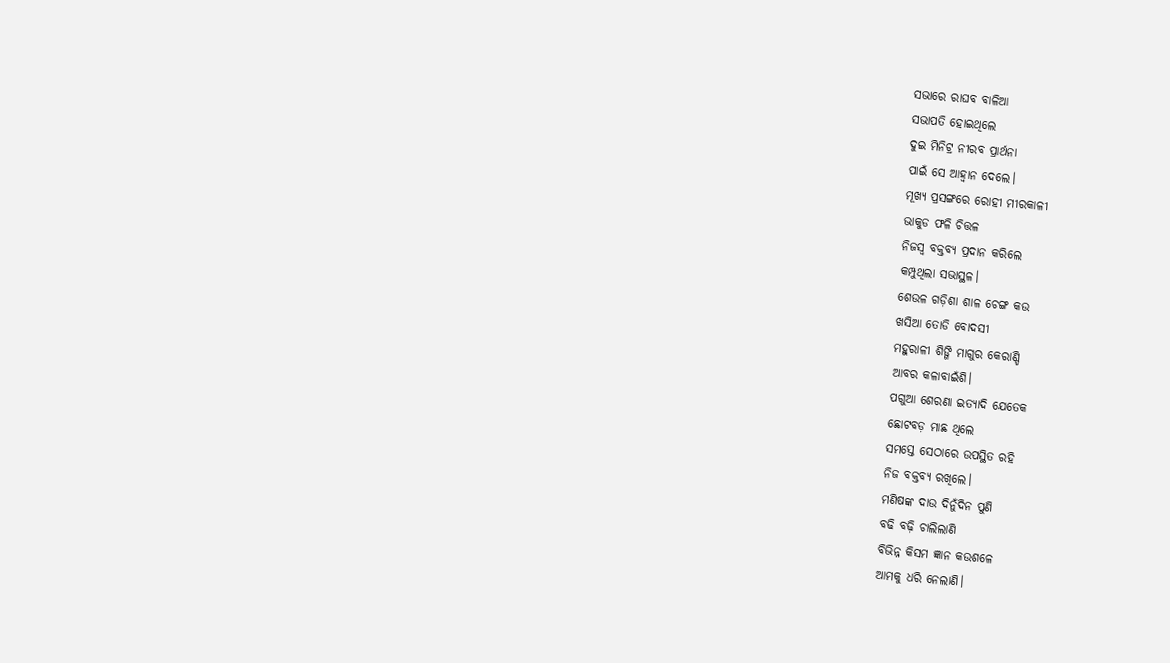ସଭାରେ ରାଘବ ବାଳିଆ
ସଭାପତି ହୋଇଥିଲେ
ଦୁଇ ମିନିଟ୍ର ନୀରବ ପ୍ରାର୍ଥନା
ପାଇଁ ସେ ଆହ୍ଵାନ ଦେଲେ।
ମୂଖ୍ୟ ପ୍ରସଙ୍ଗରେ ରୋହୀ ମୀରକାଳୀ
ଭାକୁଡ ଫଳି ଚିତ୍ତଳ
ନିଜସ୍ଵ ବକ୍ତବ୍ୟ ପ୍ରଦାନ କରିଲେ
କମ୍ପୁଥିଲା ସଭାସ୍ଥଳ।
ଶେଉଳ ଗଡ଼ିଶା ଶାଳ ଚେଙ୍ଗ କଉ
ଖସିଆ ତୋଡି ବୋଦସୀ
ମହୁରାଳୀ ଶିଙ୍ଗି ମାଗୁର କେରାଣ୍ଡି
ଆବର କଳାବାଇଁଶି।
ପଗୁଆ ଶେରଣା ଇତ୍ୟାଦି ଯେତେକ
ଛୋଟବଡ଼ ମାଛ ଥିଲେ
ସମସ୍ତେ ସେଠାରେ ଉପସ୍ଥିତ ରହି
ନିଜ ବକ୍ତବ୍ୟ ରଖିଲେ।
ମଣିଷଙ୍କ ଦାଉ ଦିନୁଁଦିନ ପୁଣି
ବଢି ବଢ଼ି ଚାଲିଲାଣି
ବିଭିନ୍ନ କିସମ ଜ୍ଞାନ କଉଶଳେ
ଆମକୁ ଧରି ନେଲାଣି।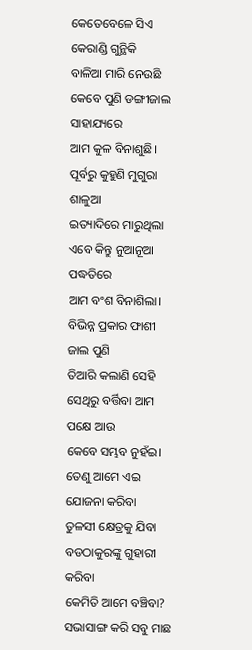କେତେବେଳେ ସିଏ କେରାଣ୍ଡି ଗୁନ୍ଥିକି
ବାଳିଆ ମାରି ନେଉଛି
କେବେ ପୁଣି ଡଙ୍ଗୀଜାଲ ସାହାଯ୍ୟରେ
ଆମ କୁଳ ବିନାଶୁଛି।
ପୂର୍ବରୁ କୁହୁଣି ମୁଗୁରା ଶାଳୁଆ
ଇତ୍ୟାଦିରେ ମାରୁଥିଲା
ଏବେ କିନ୍ତୁ ନୁଆନୂଆ ପଦ୍ଧତିରେ
ଆମ ବଂଶ ବିନାଶିଲା।
ବିଭିନ୍ନ ପ୍ରକାର ଫାଶୀ ଜାଲ ପୁଣି
ତିଆରି କଲାଣି ସେହି
ସେଥିରୁ ବର୍ତ୍ତିବା ଆମ ପକ୍ଷେ ଆଉ
କେବେ ସମ୍ଭବ ନୁହଁଇ।
ତେଣୁ ଆମେ ଏଇ ଯୋଜନା କରିବା
ତୁଳସୀ କ୍ଷେତ୍ରକୁ ଯିବା
ବଡଠାକୁରଙ୍କୁ ଗୁହାରୀ କରିବା
କେମିତି ଆମେ ବଞ୍ଚିବା?
ସଭାସାଙ୍ଗ କରି ସବୁ ମାଛ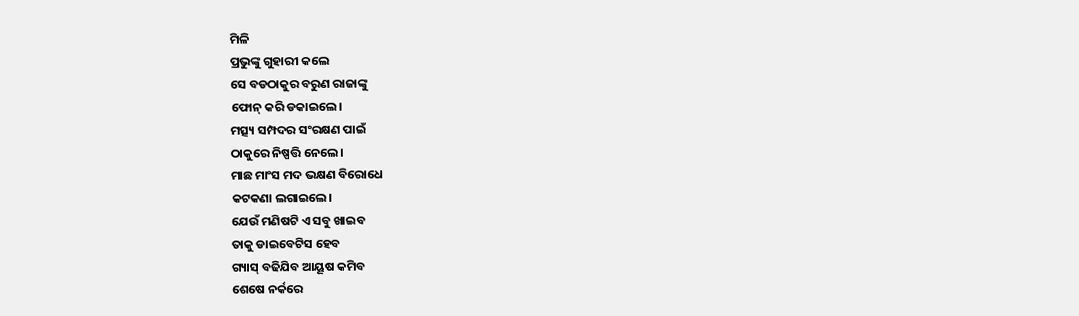ମିଳି
ପ୍ରଭୁଙ୍କୁ ଗୁହାରୀ କଲେ
ସେ ବଡଠାକୁର ବରୁଣ ରାଜାଙ୍କୁ
ଫୋନ୍ କରି ଡକାଇଲେ।
ମତ୍ସ୍ୟ ସମ୍ପଦର ସଂରକ୍ଷଣ ପାଇଁ
ଠାକୁରେ ନିଷ୍ପତ୍ତି ନେଲେ।
ମାଛ ମାଂସ ମଦ ଭକ୍ଷଣ ବିରୋଧେ
କଟକଣା ଲଗାଇଲେ।
ଯେଉଁ ମଣିଷଟି ଏ ସବୁ ଖାଇବ
ତାକୁ ଡାଇବେଟିସ ହେବ
ଗ୍ୟାସ୍ ବଢିଯିବ ଆୟୂଷ କମିବ
ଶେଷେ ନର୍କରେ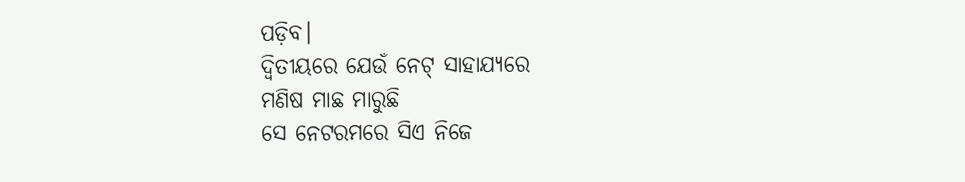ପଡ଼ିବ।
ଦ୍ଵିତୀୟରେ ଯେଉଁ ନେଟ୍ ସାହାଯ୍ୟରେ
ମଣିଷ ମାଛ ମାରୁଛି
ସେ ନେଟରମରେ ସିଏ ନିଜେ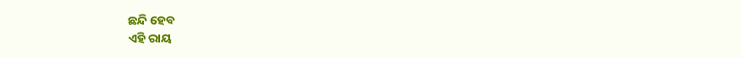ଛନ୍ଦି ହେବ
ଏହି ରାୟ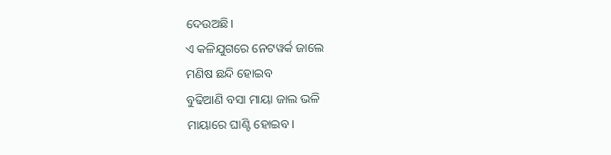ଦେଉଅଛି।
ଏ କଳିଯୁଗରେ ନେଟୱର୍କ ଜାଲେ
ମଣିଷ ଛନ୍ଦି ହୋଇବ
ବୁଢିଆଣି ବସା ମାୟା ଜାଲ ଭଳି
ମାୟାରେ ଘାଣ୍ଟି ହୋଇବ।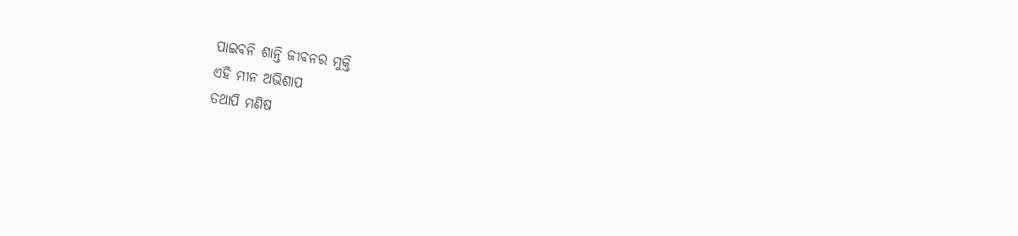ପାଇବନି ଶାନ୍ତି ଜୀବନର ମୁକ୍ତି
ଏହି ମୀନ ଅଭିଶାପ
ତଥାପି ମଣିଷ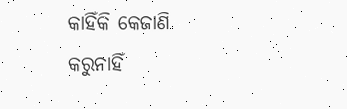କାହିଁକି କେଜାଣି
କରୁନାହିଁ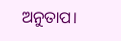ଅନୁତାପ।